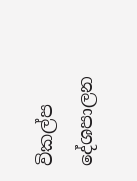විකල්ප දේශපාලන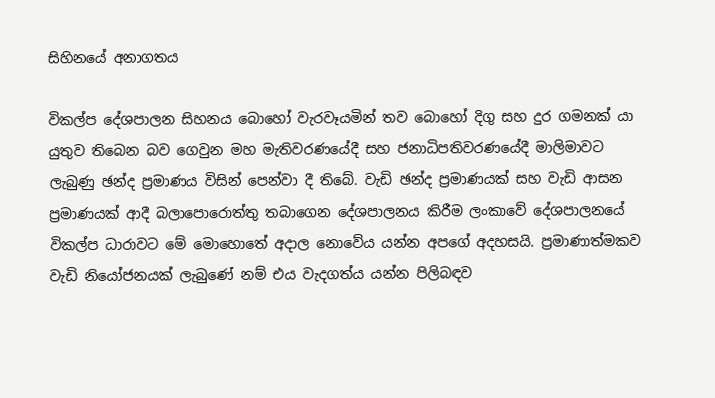සිහිනයේ අනාගතය

විකල්ප දේශපාලන සිහනය බොහෝ වැරවෑයමින් තව බොහෝ දිගු සහ දුර ගමනක් යා යුතුව තිබෙන බව ගෙවුන මහ මැතිවරණයේදී සහ ජනාධිපතිවරණයේදී මාලිමාවට ලැබුණු ඡන්ද ප්‍රමාණය විසින් පෙන්වා දී තිබේ. වැඩි ඡන්ද ප්‍රමාණයක් සහ වැඩි ආසන ප්‍රමාණයක් ආදී බලාපොරොත්තු තබාගෙන දේශපාලනය කිරීම ලංකාවේ දේශපාලනයේ විකල්ප ධාරාවට මේ මොහොතේ අදාල නොවේය යන්න අපගේ අදහසයි. ප්‍රමාණාත්මකව වැඩි නියෝජනයක් ලැබුණේ නම් එය වැදගත්ය යන්න පිලිබඳව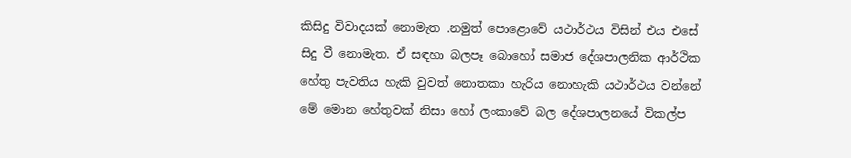කිසිදු විවාදයක් නොමැත .නමුත් පොළොවේ යථාර්ථය විසින් එය එසේ සිදු වී නොමැත. ඒ සඳහා බලපෑ බොහෝ සමාජ දේශපාලනික ආර්ථික හේතු පැවතිය හැකි වුවත් නොතකා හැරිය නොහැකි යථාර්ථය වන්නේ මේ මොන හේතුවක් නිසා හෝ ලංකාවේ බල දේශපාලනයේ විකල්ප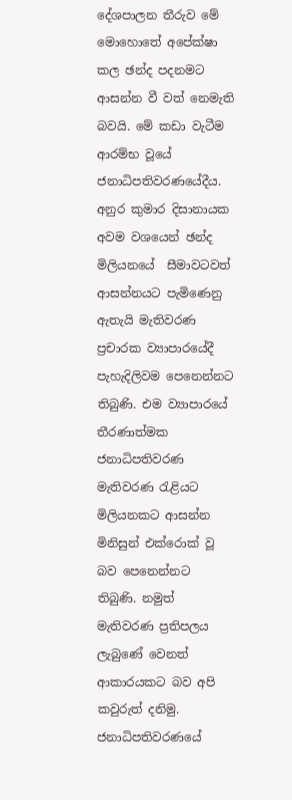දේශපාලන තීරුව මේ මොහොතේ අපේක්ෂා කල ඡන්ද පදනමට ආසන්න වී වත් නෙමැති බවයි. මේ කඩා වැටීම ආරම්භ වූයේ ජනාධිපතිවරණයේදීය. අනුර කුමාර දිසානායක අවම වශයෙන් ඡන්ද මිලියනයේ  සීමාවටවත් ආසන්නයට පැමිණෙනු ඇතැයි මැතිවරණ ප්‍රචාරක ව්‍යාපාරයේදී පැහැදිලිවම පෙනෙන්නට තිබුණි. එම ව්‍යාපාරයේ තීරණාත්මක ජනාධිපතිවරණ මැතිවරණ රැළියට මිලියනකට ආසන්න මිනිසුන් එක්රොක් වූ බව පෙනෙන්නට තිබුණි. නමුත් මැතිවරණ ප්‍රතිපලය ලැබුණේ වෙනත් ආකාරයකට බව අපි කවුරුත් දනිමු. ජනාධිපතිවරණයේ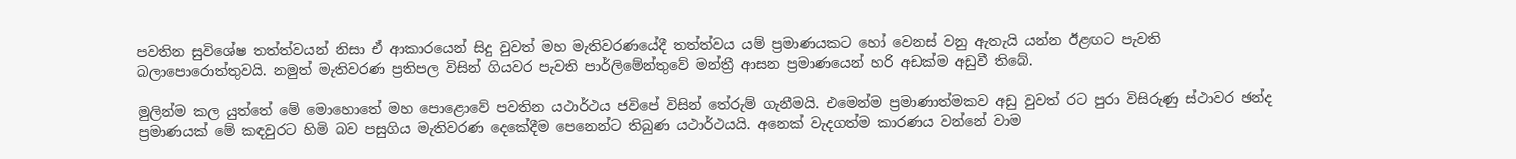පවතින සුවිශේෂ තත්ත්වයන් නිසා ඒ ආකාරයෙන් සිදු වුවත් මහ මැතිවරණයේදී තත්ත්වය යම් ප්‍රමාණයකට හෝ වෙනස් වනු ඇතැයි යන්න ඊළඟට පැවති බලාපොරොත්තුවයි. නමුත් මැතිවරණ ප්‍රතිපල විසින් ගියවර පැවති පාර්ලිමේන්තුවේ මන්ත්‍රී ආසන ප්‍රමාණයෙන් හරි අඩක්ම අඩුවී තිබේ.

මුලින්ම කල යුත්තේ මේ මොහොතේ මහ පොළොවේ පවතින යථාර්ථය ජවිපේ විසින් තේරුම් ගැනීමයි. එමෙන්ම ප්‍රමාණාත්මකව අඩු වුවත් රට පුරා විසිරුණු ස්ථාවර ඡන්ද ප්‍රමාණයක් මේ කඳවුරට හිමි බව පසුගිය මැතිවරණ දෙකේදීම පෙනෙන්ට තිබුණ යථාර්ථයයි. අනෙක් වැදගත්ම කාරණය වන්නේ වාම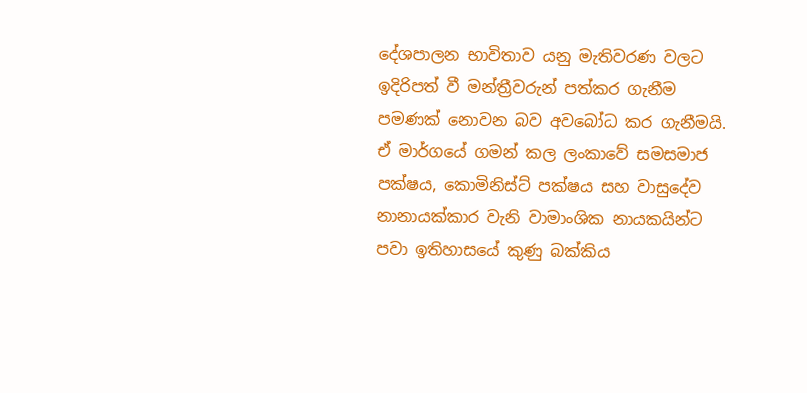දේශපාලන භාවිතාව යනු මැතිවරණ වලට ඉදිරිපත් වී මන්ත්‍රීවරුන් පත්කර ගැනීම පමණක් නොවන බව අවබෝධ කර ගැනීමයි. ඒ මාර්ගයේ ගමන් කල ලංකාවේ සමසමාජ පක්ෂය, කොමිනිස්ට් පක්ෂය සහ වාසුදේව නානායක්කාර වැනි වාමාංශික නායකයින්ට පවා ඉතිහාසයේ කුණු බක්කිය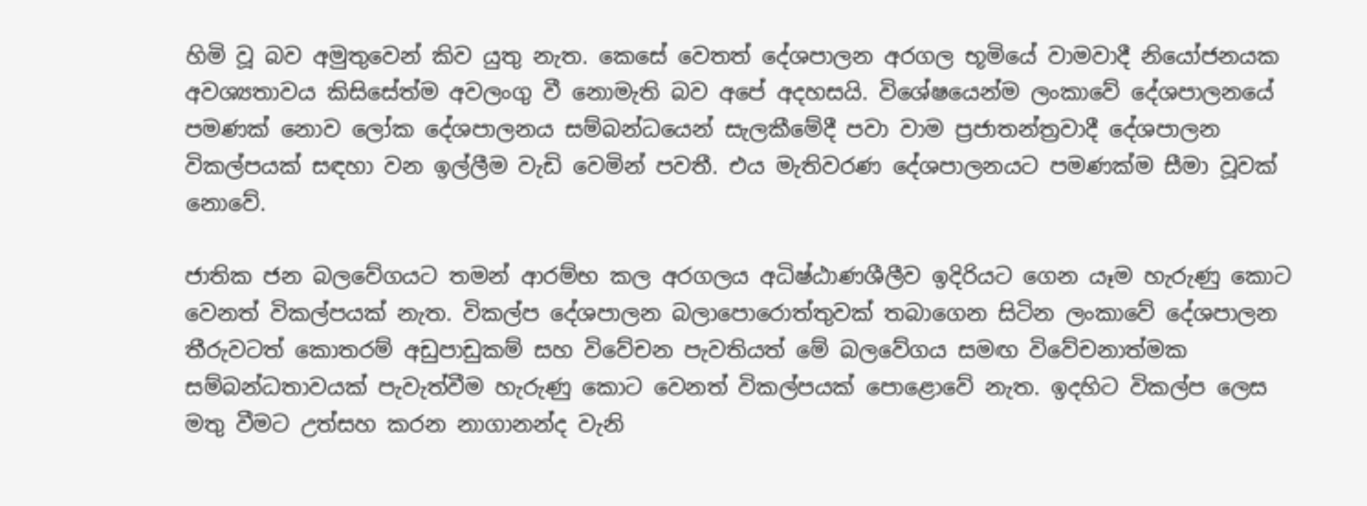හිමි වූ බව අමුතුවෙන් කිව යුතු නැත. කෙසේ වෙතත් දේශපාලන අරගල භූමියේ වාමවාදී නියෝජනයක අවශ්‍යතාවය කිසිසේත්ම අවලංගු වී නොමැති බව අපේ අදහසයි. විශේෂයෙන්ම ලංකාවේ දේශපාලනයේ පමණක් නොව ලෝක දේශපාලනය සම්බන්ධයෙන් සැලකීමේදී පවා වාම ප්‍රජාතන්ත්‍රවාදී දේශපාලන විකල්පයක් සඳහා වන ඉල්ලීම වැඩි වෙමින් පවතී. එය මැතිවරණ දේශපාලනයට පමණක්ම සීමා වූවක් නොවේ.

ජාතික ජන බලවේගයට තමන් ආරම්භ කල අරගලය අධිෂ්ඨාණශීලීව ඉදිරියට ගෙන යෑම හැරුණු කොට වෙනත් විකල්පයක් නැත. විකල්ප දේශපාලන බලාපොරොත්තුවක් තබාගෙන සිටින ලංකාවේ දේශපාලන තීරුවටත් කොතරම් අඩුපාඩුකම් සහ විවේචන පැවතියත් මේ බලවේගය සමඟ විවේචනාත්මක සම්බන්ධතාවයක් පැවැත්වීම හැරුණු කොට වෙනත් විකල්පයක් පොළොවේ නැත. ඉදහිට විකල්ප ලෙස මතු වීමට උත්සහ කරන නාගානන්ද වැනි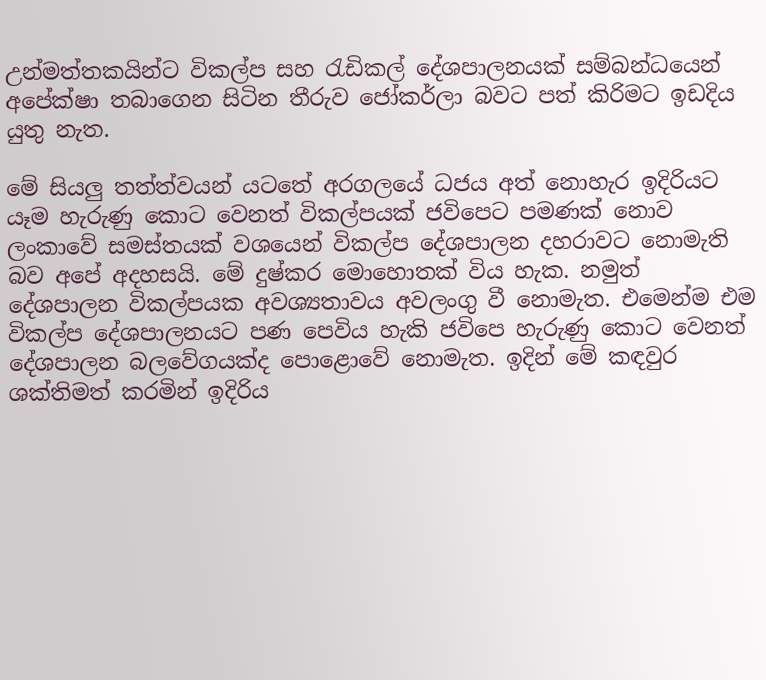උන්මත්තකයින්ට විකල්ප සහ රැඩිකල් දේශපාලනයක් සම්බන්ධයෙන් අපේක්ෂා තබාගෙන සිටින තීරුව ජෝකර්ලා බවට පත් කිරිමට ඉඩදිය යුතු නැත.

මේ සියලු තත්ත්වයන් යටතේ අරගලයේ ධජය අත් නොහැර ඉදිරියට යෑම හැරුණු කොට වෙනත් විකල්පයක් ජවිපෙට පමණක් නොව ලංකාවේ සමස්තයක් වශයෙන් විකල්ප දේශපාලන දහරාවට නොමැති බව අපේ අදහසයි. මේ දුෂ්කර මොහොතක් විය හැක. නමුත් දේශපාලන විකල්පයක අවශ්‍යතාවය අවලංගු වී නොමැත. එමෙන්ම එම විකල්ප දේශපාලනයට පණ පෙවිය හැකි ජවිපෙ හැරුණු කොට වෙනත් දේශපාලන බලවේගයක්ද පොළොවේ නොමැත. ඉදින් මේ කඳවුර ශක්තිමත් කරමින් ඉදිරිය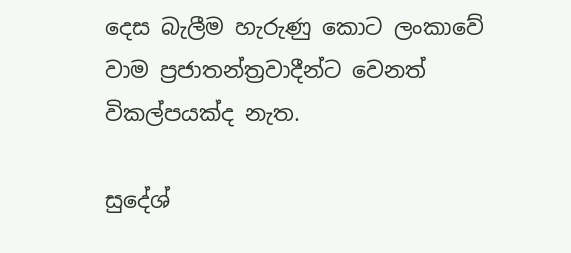දෙස බැලීම හැරුණු කොට ලංකාවේ වාම ප්‍රජාතන්ත්‍රවාදීන්ට වෙනත් විකල්පයක්ද නැත.

සුදේශ්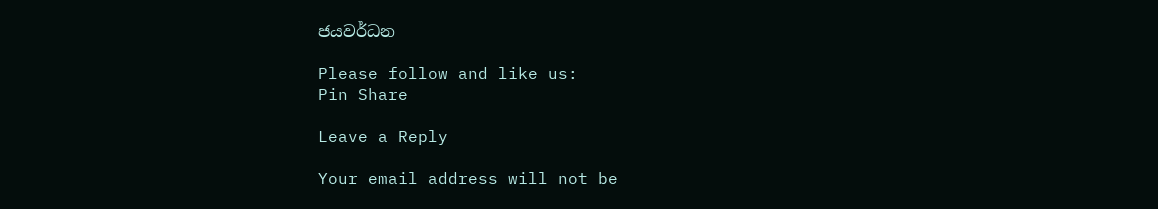ජයවර්ධන

Please follow and like us:
Pin Share

Leave a Reply

Your email address will not be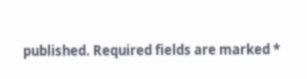published. Required fields are marked *